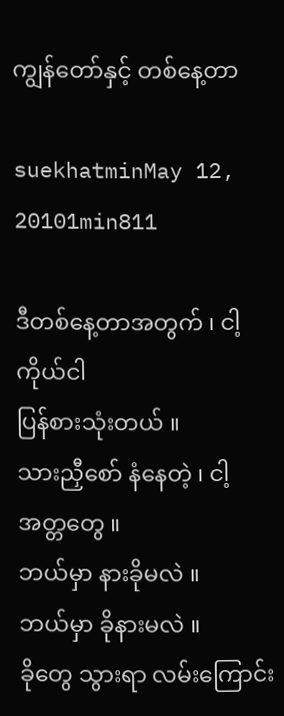ကျွန်တော်နှင့် တစ်နေ့တာ

suekhatminMay 12, 20101min811

ဒီတစ်နေ့တာအတွက် ၊ ငါ့ကိုယ်ငါ
ပြန်စားသုံးတယ် ။
သားညှီစော် နံနေတဲ့ ၊ ငါ့ အတ္တတွေ ။
ဘယ်မှာ နားခိုမလဲ ။
ဘယ်မှာ ခိုနားမလဲ ။
ခိုတွေ သွားရာ လမ်းကြောင်း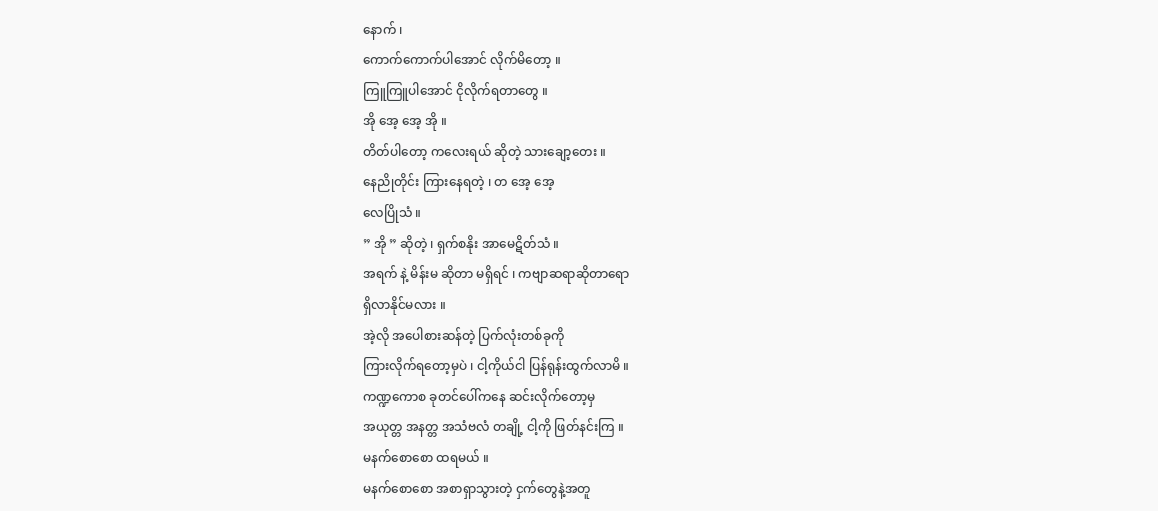နောက် ၊
ကောက်ကောက်ပါအောင် လိုက်မိတော့ ။
ကြူကြူပါအောင် ငိုလိုက်ရတာတွေ ။
အို အေ့ အေ့ အို ။
တိတ်ပါတော့ ကလေးရယ် ဆိုတဲ့ သားချော့တေး ။
နေညိုတိုင်း ကြားနေရတဲ့ ၊ တ အေ့ အေ့
လေပြိုသံ ။
” အို ” ဆိုတဲ့ ၊ ရှက်စနိုး အာမေဋိတ်သံ ။
အရက် နဲ့ မိန်းမ ဆိုတာ မရှိရင် ၊ ကဗျာဆရာဆိုတာရော
ရှိလာနိုင်မလား ။
အဲ့လို အပေါစားဆန်တဲ့ ပြက်လုံးတစ်ခုကို
ကြားလိုက်ရတော့မှပဲ ၊ ငါ့ကိုယ်ငါ ပြန်ရုန်းထွက်လာမိ ။
ကဏ္ဍကောစ ခုတင်ပေါ်ကနေ ဆင်းလိုက်တော့မှ
အယုတ္တ အနတ္တ အသံဗလံ တချို့ ငါ့ကို ဖြတ်နင်းကြ ။
မနက်စောစော ထရမယ် ။
မနက်စောစော အစာရှာသွားတဲ့ ငှက်တွေနဲ့အတူ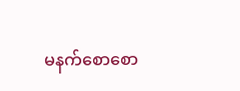မနက်စောစော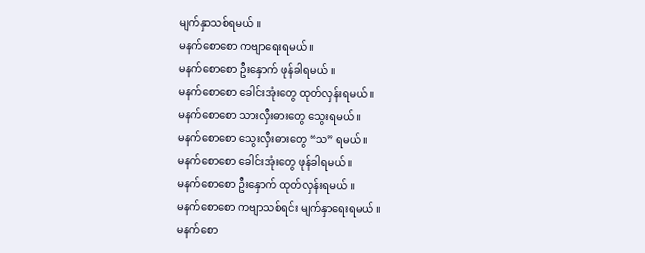မျက်နှာသစ်ရမယ် ။
မနက်စောစော ကဗျာရေးရမယ် ။
မနက်စောစော ဦးနှောက် ဖုန်ခါရမယ် ။
မနက်စောစော ခေါင်းအုံးတွေ ထုတ်လှန်းရမယ် ။
မနက်စောစော သားလှီးဓားတွေ သွေးရမယ် ။
မနက်စောစော သွေးလှီးဓားတွေ “သ” ရမယ် ။
မနက်စောစော ခေါင်းအုံးတွေ ဖုန်ခါရမယ် ။
မနက်စောစော ဦးနှောက် ထုတ်လှန်းရမယ် ။
မနက်စောစော ကဗျာသစ်ရင်း မျက်နှာရေးရမယ် ။
မနက်စော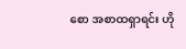စော အစာထရှာရင်း ဟို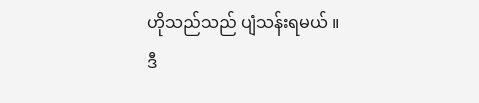ဟိုသည်သည် ပျံသန်းရမယ် ။
ဒီ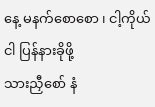နေ့ မနက်စောစော ၊ ငါ့ကိုယ်ငါ ပြန်နားခိုဖို့
သားညှီစော် နံ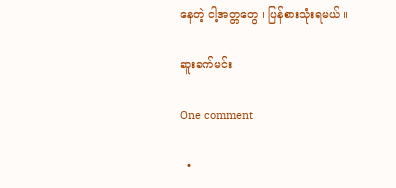နေတဲ့ ငါ့အတ္တတွေ ၊ ပြန်စားသုံးရမယ် ။

ဆူးခက်မင်း

One comment

  •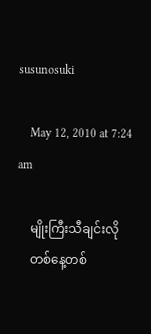susunosuki

    May 12, 2010 at 7:24 am

    မျိုးကြီးသီချင်းလို
    တစ်နေ့တစ်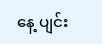နေ့ ပျင်း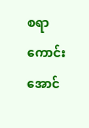စရာကောင်းအောင်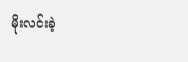မိုးလင်းခဲ့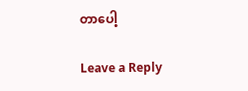တာပေါ့

Leave a Reply